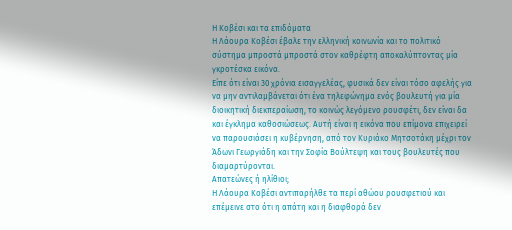Η Κοβέσι και τα επιδόματα
Η Λάουρα Κοβέσι έβαλε την ελληνική κοινωνία και το πολιτικό σύστημα μπροστά μπροστά στον καθρέφτη αποκαλύπτοντας μία γκροτέσκα εικόνα.
Είπε ότι είναι 30 χρόνια εισαγγελέας, φυσικά δεν είναι τόσο αφελής για να μην αντιλαμβάνεται ότι ένα τηλεφώνημα ενός βουλευτή για μία διοικητική διεκπεραίωση, το κοινώς λεγόμενο ρουσφέτι, δεν είναι δα και έγκλημα καθοσιώσεως. Αυτή είναι η εικόνα που επίμονα επιχειρεί να παρουσιάσει η κυβέρνηση, από τον Κυριάκο Μητσοτάκη μέχρι τον Άδωνι Γεωργιάδη και την Σοφία Βούλτεψη και τους βουλευτές που διαμαρτύρονται.
Απατεώνες ή ηλίθιοι;
Η Λάουρα Κοβέσι αντιπαρήλθε τα περί αθώου ρουσφετιού και επέμεινε στο ότι η απάτη και η διαφθορά δεν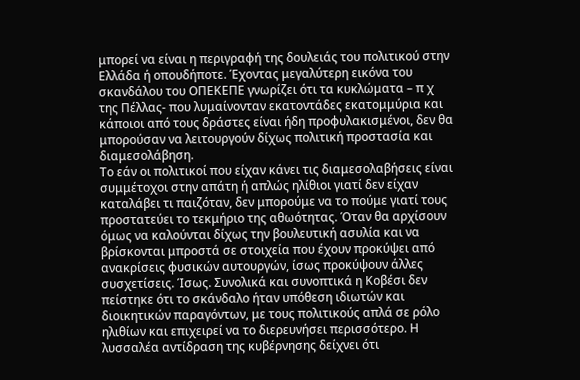μπορεί να είναι η περιγραφή της δουλειάς του πολιτικού στην Ελλάδα ή οπουδήποτε. Έχοντας μεγαλύτερη εικόνα του σκανδάλου του ΟΠΕΚΕΠΕ γνωρίζει ότι τα κυκλώματα – π χ της Πέλλας- που λυμαίνονταν εκατοντάδες εκατομμύρια και κάποιοι από τους δράστες είναι ήδη προφυλακισμένοι, δεν θα μπορούσαν να λειτουργούν δίχως πολιτική προστασία και διαμεσολάβηση.
Το εάν οι πολιτικοί που είχαν κάνει τις διαμεσολαβήσεις είναι συμμέτοχοι στην απάτη ή απλώς ηλίθιοι γιατί δεν είχαν καταλάβει τι παιζόταν, δεν μπορούμε να το πούμε γιατί τους προστατεύει το τεκμήριο της αθωότητας. Όταν θα αρχίσουν όμως να καλούνται δίχως την βουλευτική ασυλία και να βρίσκονται μπροστά σε στοιχεία που έχουν προκύψει από ανακρίσεις φυσικών αυτουργών, ίσως προκύψουν άλλες συσχετίσεις. Ίσως. Συνολικά και συνοπτικά η Κοβέσι δεν πείστηκε ότι το σκάνδαλο ήταν υπόθεση ιδιωτών και διοικητικών παραγόντων, με τους πολιτικούς απλά σε ρόλο ηλιθίων και επιχειρεί να το διερευνήσει περισσότερο. Η λυσσαλέα αντίδραση της κυβέρνησης δείχνει ότι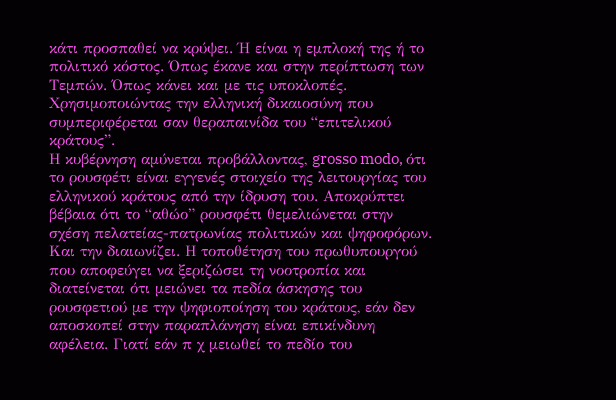κάτι προσπαθεί να κρύψει. Ή είναι η εμπλοκή της ή το πολιτικό κόστος. Όπως έκανε και στην περίπτωση των Τεμπών. Όπως κάνει και με τις υποκλοπές. Χρησιμοποιώντας την ελληνική δικαιοσύνη που συμπεριφέρεται σαν θεραπαινίδα του “επιτελικού κράτους”.
Η κυβέρνηση αμύνεται προβάλλοντας, grosso modo, ότι το ρουσφέτι είναι εγγενές στοιχείο της λειτουργίας του ελληνικού κράτους από την ίδρυση του. Αποκρύπτει βέβαια ότι το “αθώο” ρουσφέτι θεμελιώνεται στην σχέση πελατείας-πατρωνίας πολιτικών και ψηφοφόρων. Και την διαιωνίζει. Η τοποθέτηση του πρωθυπουργού που αποφεύγει να ξεριζώσει τη νοοτροπία και διατείνεται ότι μειώνει τα πεδία άσκησης του ρουσφετιού με την ψηφιοποίηση του κράτους, εάν δεν αποσκοπεί στην παραπλάνηση είναι επικίνδυνη αφέλεια. Γιατί εάν π χ μειωθεί το πεδίο του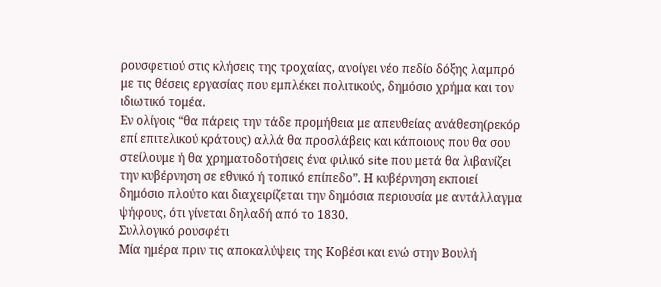ρουσφετιού στις κλήσεις της τροχαίας, ανοίγει νέο πεδίο δόξης λαμπρό με τις θέσεις εργασίας που εμπλέκει πολιτικούς, δημόσιο χρήμα και τον ιδιωτικό τομέα.
Εν ολίγοις “θα πάρεις την τάδε προμήθεια με απευθείας ανάθεση(ρεκόρ επί επιτελικού κράτους) αλλά θα προσλάβεις και κάποιους που θα σου στείλουμε ή θα χρηματοδοτήσεις ένα φιλικό site που μετά θα λιβανίζει την κυβέρνηση σε εθνικό ή τοπικό επίπεδο”. Η κυβέρνηση εκποιεί δημόσιο πλούτο και διαχειρίζεται την δημόσια περιουσία με αντάλλαγμα ψήφους, ότι γίνεται δηλαδή από το 1830.
Συλλογικό ρουσφέτι
Μία ημέρα πριν τις αποκαλύψεις της Κοβέσι και ενώ στην Βουλή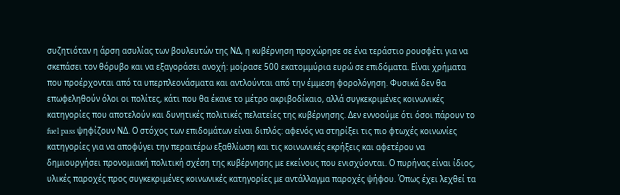συζητιόταν η άρση ασυλίας των βουλευτών της ΝΔ, η κυβέρνηση προχώρησε σε ένα τεράστιο ρουσφέτι για να σκεπάσει τον θόρυβο και να εξαγοράσει ανοχή: μοίρασε 500 εκατομμύρια ευρώ σε επιδόματα. Είναι χρήματα που προέρχονται από τα υπερπλεονάσματα και αντλούνται από την έμμεση φορολόγηση. Φυσικά δεν θα επωφεληθούν όλοι οι πολίτες, κάτι που θα έκανε το μέτρο ακριβοδίκαιο, αλλά συγκεκριμένες κοινωνικές κατηγορίες που αποτελούν και δυνητικές πολιτικές πελατείες της κυβέρνησης. Δεν εννοούμε ότι όσοι πάρουν το fuel pass ψηφίζουν ΝΔ. Ο στόχος των επιδομάτων είναι διπλός: αφενός να στηρίξει τις πιο φτωχές κοινωνίες κατηγορίες για να αποφύγει την περαιτέρω εξαθλίωση και τις κοινωνικές εκρήξεις και αφετέρου να δημιουργήσει προνομιακή πολιτική σχέση της κυβέρνησης με εκείνους που ενισχύονται. Ο πυρήνας είναι ίδιος, υλικές παροχές προς συγκεκριμένες κοινωνικές κατηγορίες με αντάλλαγμα παροχές ψήφου. Όπως έχει λεχθεί τα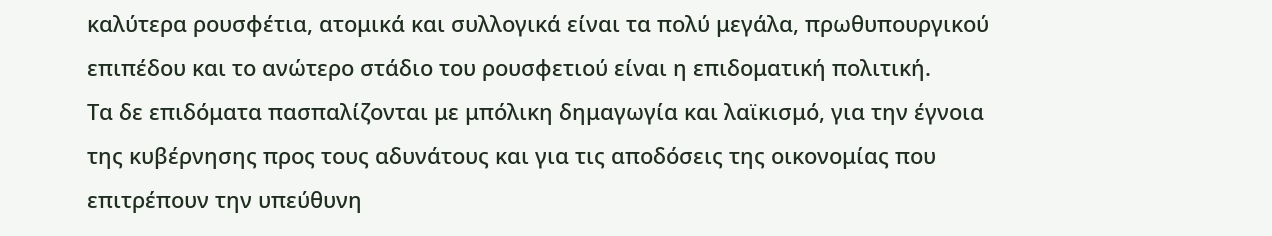καλύτερα ρουσφέτια, ατομικά και συλλογικά είναι τα πολύ μεγάλα, πρωθυπουργικού επιπέδου και το ανώτερο στάδιο του ρουσφετιού είναι η επιδοματική πολιτική.
Τα δε επιδόματα πασπαλίζονται με μπόλικη δημαγωγία και λαϊκισμό, για την έγνοια της κυβέρνησης προς τους αδυνάτους και για τις αποδόσεις της οικονομίας που επιτρέπουν την υπεύθυνη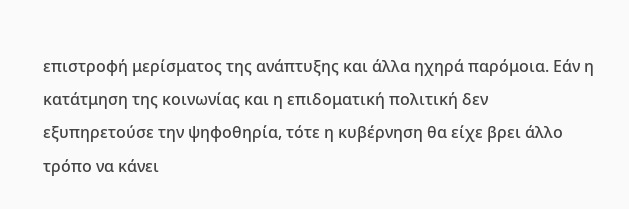επιστροφή μερίσματος της ανάπτυξης και άλλα ηχηρά παρόμοια. Εάν η κατάτμηση της κοινωνίας και η επιδοματική πολιτική δεν εξυπηρετούσε την ψηφοθηρία, τότε η κυβέρνηση θα είχε βρει άλλο τρόπο να κάνει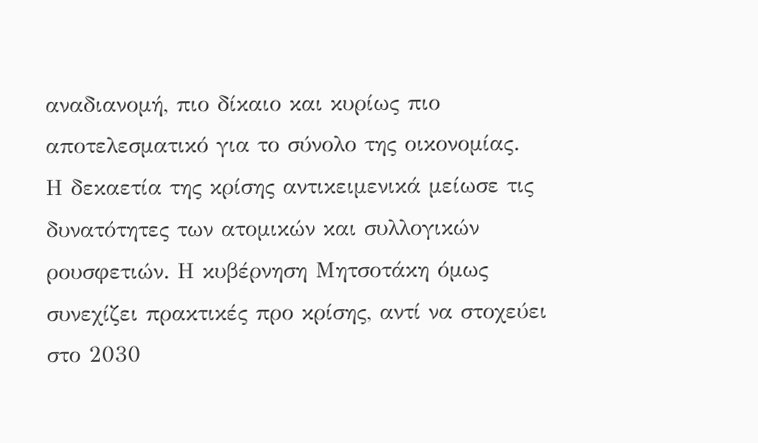αναδιανομή, πιο δίκαιο και κυρίως πιο αποτελεσματικό για το σύνολο της οικονομίας.
Η δεκαετία της κρίσης αντικειμενικά μείωσε τις δυνατότητες των ατομικών και συλλογικών ρουσφετιών. Η κυβέρνηση Μητσοτάκη όμως συνεχίζει πρακτικές προ κρίσης, αντί να στοχεύει στο 2030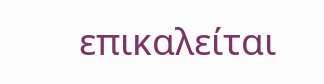επικαλείται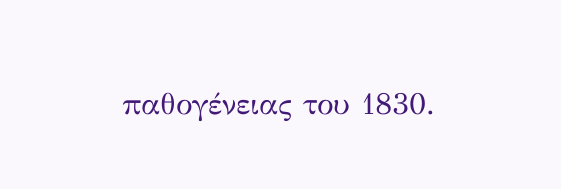παθογένειας του 1830.